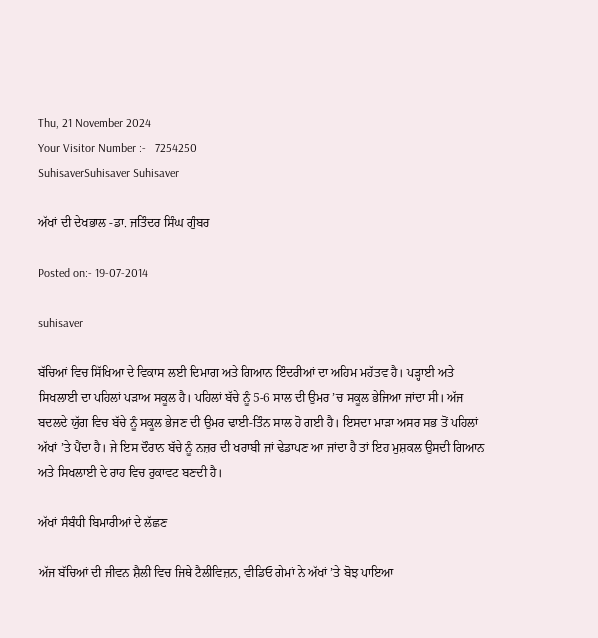Thu, 21 November 2024
Your Visitor Number :-   7254250
SuhisaverSuhisaver Suhisaver

ਅੱਖਾਂ ਦੀ ਦੇਖਭਾਲ -ਡਾ. ਜਤਿੰਦਰ ਸਿੰਘ ਗੁੰਬਰ

Posted on:- 19-07-2014

suhisaver

ਬੱਚਿਆਂ ਵਿਚ ਸਿੱਖਿਆ ਦੇ ਵਿਕਾਸ ਲਈ ਦਿਮਾਗ ਅਤੇ ਗਿਆਨ ਇੰਦਰੀਆਂ ਦਾ ਅਹਿਮ ਮਹੱਤਵ ਹੈ। ਪੜ੍ਹਾਈ ਅਤੇ ਸਿਖਲਾਈ ਦਾ ਪਹਿਲਾਂ ਪੜਾਅ ਸਕੂਲ ਹੈ। ਪਹਿਲਾਂ ਬੱਚੇ ਨੂੰ 5-6 ਸਾਲ ਦੀ ਉਮਰ ’ਚ ਸਕੂਲ ਭੇਜਿਆ ਜਾਂਦਾ ਸੀ। ਅੱਜ ਬਦਲਦੇ ਯੁੱਗ ਵਿਚ ਬੱਚੇ ਨੂੰ ਸਕੂਲ ਭੇਜਣ ਦੀ ਉਮਰ ਢਾਈ-ਤਿੰਨ ਸਾਲ ਹੋ ਗਈ ਹੈ। ਇਸਦਾ ਮਾੜਾ ਅਸਰ ਸਭ ਤੋਂ ਪਹਿਲਾਂ ਅੱਖਾਂ ’ਤੇ ਪੈਂਦਾ ਹੈ। ਜੇ ਇਸ ਦੌਰਾਨ ਬੱਚੇ ਨੂੰ ਨਜ਼ਰ ਦੀ ਖਰਾਬੀ ਜਾਂ ਢੇਡਾਪਣ ਆ ਜਾਂਦਾ ਹੈ ਤਾਂ ਇਹ ਮੁਸ਼ਕਲ ਉਸਦੀ ਗਿਆਨ ਅਤੇ ਸਿਖਲਾਈ ਦੇ ਰਾਹ ਵਿਚ ਰੁਕਾਵਟ ਬਣਦੀ ਹੈ।

ਅੱਖਾਂ ਸੰਬੰਧੀ ਬਿਮਾਰੀਆਂ ਦੇ ਲੱਛਣ

ਅੱਜ ਬੱਚਿਆਂ ਦੀ ਜੀਵਨ ਸ਼ੈਲੀ ਵਿਚ ਜਿਥੇ ਟੈਲੀਵਿਜ਼ਨ, ਵੀਡਿਓ ਗੇਮਾਂ ਨੇ ਅੱਖਾਂ ’ਤੇ ਬੋਝ ਪਾਇਆ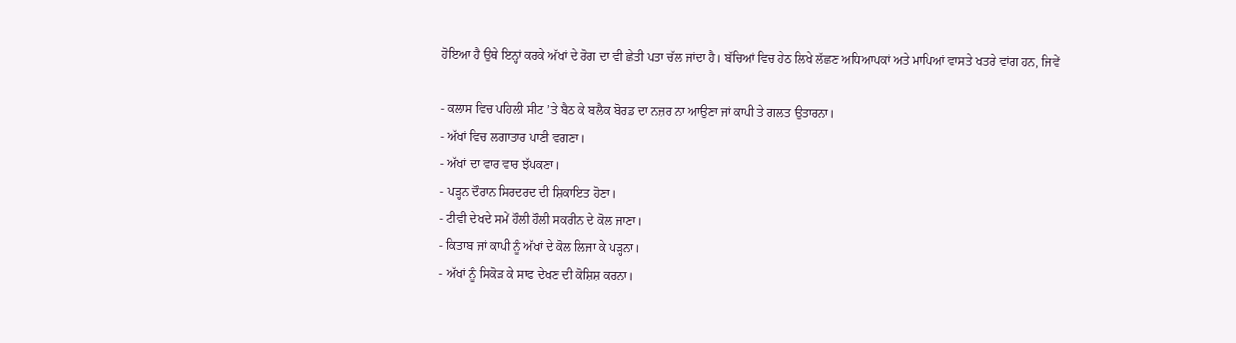ਹੋਇਆ ਹੈ ਉਥੇ ਇਨ੍ਹਾਂ ਕਰਕੇ ਅੱਖਾਂ ਦੇ ਰੋਗ ਦਾ ਵੀ ਛੇਤੀ ਪਤਾ ਚੱਲ ਜਾਂਦਾ ਹੈ। ਬੱਚਿਆਂ ਵਿਚ ਹੇਠ ਲਿਖੇ ਲੱਛਣ ਅਧਿਆਪਕਾਂ ਅਤੇ ਮਾਪਿਆਂ ਵਾਸਤੇ ਖਤਰੇ ਵਾਂਗ ਹਨ, ਜਿਵੇਂ

- ਕਲਾਸ ਵਿਚ ਪਹਿਲੀ ਸੀਟ ’ਤੇ ਬੈਠ ਕੇ ਬਲੈਕ ਬੋਰਡ ਦਾ ਨਜ਼ਰ ਨਾ ਆਉਣਾ ਜਾਂ ਕਾਪੀ ਤੇ ਗਲਤ ਉਤਾਰਨਾ।
- ਅੱਖਾਂ ਵਿਚ ਲਗਾਤਾਰ ਪਾਣੀ ਵਗਣਾ।
- ਅੱਖਾਂ ਦਾ ਵਾਰ ਵਾਰ ਝੱਪਕਣਾ।
- ਪੜ੍ਹਨ ਦੌਰਾਨ ਸਿਰਦਰਦ ਦੀ ਸ਼ਿਕਾਇਤ ਹੋਣਾ।
- ਟੀਵੀ ਦੇਖਦੇ ਸਮੇਂ ਹੌਲੀ ਹੌਲੀ ਸਕਰੀਨ ਦੇ ਕੋਲ ਜਾਣਾ।
- ਕਿਤਾਬ ਜਾਂ ਕਾਪੀ ਨੂੰ ਅੱਖਾਂ ਦੇ ਕੋਲ ਲਿਜਾ ਕੇ ਪੜ੍ਹਨਾ।
- ਅੱਖਾਂ ਨੂੰ ਸਿਕੋੜ ਕੇ ਸਾਫ ਦੇਖਣ ਦੀ ਕੋਸ਼ਿਸ਼ ਕਰਨਾ।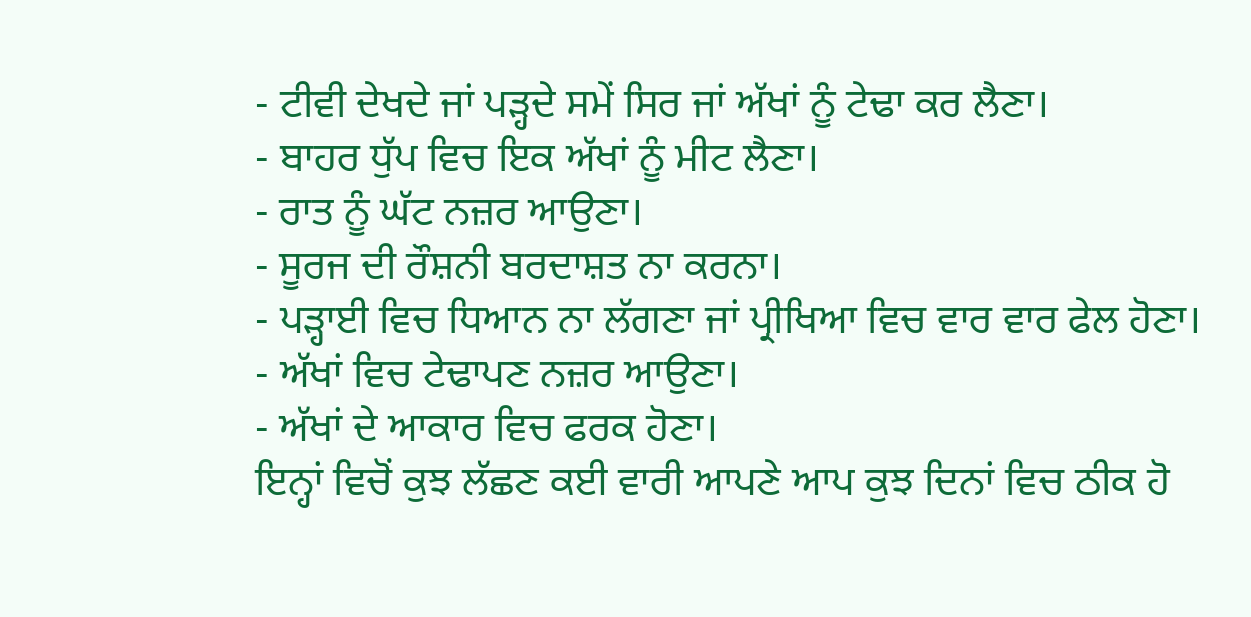- ਟੀਵੀ ਦੇਖਦੇ ਜਾਂ ਪੜ੍ਹਦੇ ਸਮੇਂ ਸਿਰ ਜਾਂ ਅੱਖਾਂ ਨੂੰ ਟੇਢਾ ਕਰ ਲੈਣਾ।
- ਬਾਹਰ ਧੁੱਪ ਵਿਚ ਇਕ ਅੱਖਾਂ ਨੂੰ ਮੀਟ ਲੈਣਾ।
- ਰਾਤ ਨੂੰ ਘੱਟ ਨਜ਼ਰ ਆਉਣਾ।
- ਸੂਰਜ ਦੀ ਰੌਸ਼ਨੀ ਬਰਦਾਸ਼ਤ ਨਾ ਕਰਨਾ।
- ਪੜ੍ਹਾਈ ਵਿਚ ਧਿਆਨ ਨਾ ਲੱਗਣਾ ਜਾਂ ਪ੍ਰੀਖਿਆ ਵਿਚ ਵਾਰ ਵਾਰ ਫੇਲ ਹੋਣਾ।
- ਅੱਖਾਂ ਵਿਚ ਟੇਢਾਪਣ ਨਜ਼ਰ ਆਉਣਾ।
- ਅੱਖਾਂ ਦੇ ਆਕਾਰ ਵਿਚ ਫਰਕ ਹੋਣਾ।
ਇਨ੍ਹਾਂ ਵਿਚੋਂ ਕੁਝ ਲੱਛਣ ਕਈ ਵਾਰੀ ਆਪਣੇ ਆਪ ਕੁਝ ਦਿਨਾਂ ਵਿਚ ਠੀਕ ਹੋ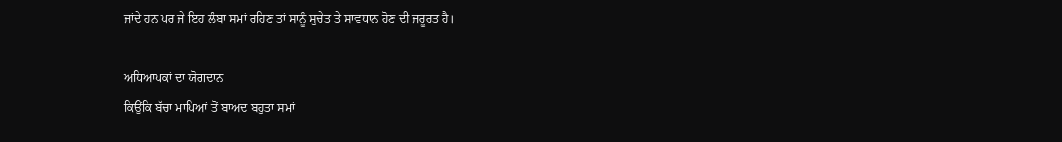ਜਾਂਦੇ ਹਨ ਪਰ ਜੇ ਇਹ ਲੰਬਾ ਸਮਾਂ ਰਹਿਣ ਤਾਂ ਸਾਨੂੰ ਸੁਚੇਤ ਤੇ ਸਾਵਧਾਨ ਹੋਣ ਦੀ ਜਰੂਰਤ ਹੈ।

ਅਧਿਆਪਕਾਂ ਦਾ ਯੋਗਦਾਨ
ਕਿਉਂਕਿ ਬੱਚਾ ਮਾਪਿਆਂ ਤੋਂ ਬਾਅਦ ਬਹੁਤਾ ਸਮਾਂ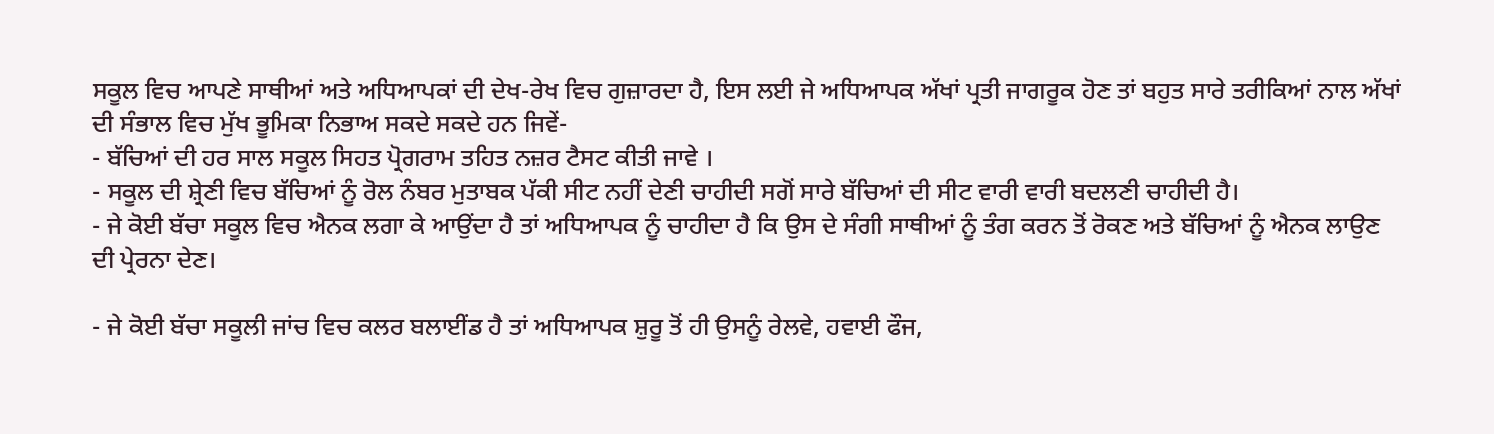ਸਕੂਲ ਵਿਚ ਆਪਣੇ ਸਾਥੀਆਂ ਅਤੇ ਅਧਿਆਪਕਾਂ ਦੀ ਦੇਖ-ਰੇਖ ਵਿਚ ਗੁਜ਼ਾਰਦਾ ਹੈ, ਇਸ ਲਈ ਜੇ ਅਧਿਆਪਕ ਅੱਖਾਂ ਪ੍ਰਤੀ ਜਾਗਰੂਕ ਹੋਣ ਤਾਂ ਬਹੁਤ ਸਾਰੇ ਤਰੀਕਿਆਂ ਨਾਲ ਅੱਖਾਂ ਦੀ ਸੰਭਾਲ ਵਿਚ ਮੁੱਖ ਭੂਮਿਕਾ ਨਿਭਾਅ ਸਕਦੇ ਸਕਦੇ ਹਨ ਜਿਵੇਂ-
- ਬੱਚਿਆਂ ਦੀ ਹਰ ਸਾਲ ਸਕੂਲ ਸਿਹਤ ਪ੍ਰੋਗਰਾਮ ਤਹਿਤ ਨਜ਼ਰ ਟੈਸਟ ਕੀਤੀ ਜਾਵੇ ।
- ਸਕੂਲ ਦੀ ਸ਼੍ਰੇਣੀ ਵਿਚ ਬੱਚਿਆਂ ਨੂੰ ਰੋਲ ਨੰਬਰ ਮੁਤਾਬਕ ਪੱਕੀ ਸੀਟ ਨਹੀਂ ਦੇਣੀ ਚਾਹੀਦੀ ਸਗੋਂ ਸਾਰੇ ਬੱਚਿਆਂ ਦੀ ਸੀਟ ਵਾਰੀ ਵਾਰੀ ਬਦਲਣੀ ਚਾਹੀਦੀ ਹੈ।
- ਜੇ ਕੋਈ ਬੱਚਾ ਸਕੂਲ ਵਿਚ ਐਨਕ ਲਗਾ ਕੇ ਆਉਂਦਾ ਹੈ ਤਾਂ ਅਧਿਆਪਕ ਨੂੰ ਚਾਹੀਦਾ ਹੈ ਕਿ ਉਸ ਦੇ ਸੰਗੀ ਸਾਥੀਆਂ ਨੂੰ ਤੰਗ ਕਰਨ ਤੋਂ ਰੋਕਣ ਅਤੇ ਬੱਚਿਆਂ ਨੂੰ ਐਨਕ ਲਾਉਣ ਦੀ ਪ੍ਰੇਰਨਾ ਦੇਣ।

- ਜੇ ਕੋਈ ਬੱਚਾ ਸਕੂਲੀ ਜਾਂਚ ਵਿਚ ਕਲਰ ਬਲਾਈਂਡ ਹੈ ਤਾਂ ਅਧਿਆਪਕ ਸ਼ੁਰੂ ਤੋਂ ਹੀ ਉਸਨੂੰ ਰੇਲਵੇ, ਹਵਾਈ ਫੌਜ,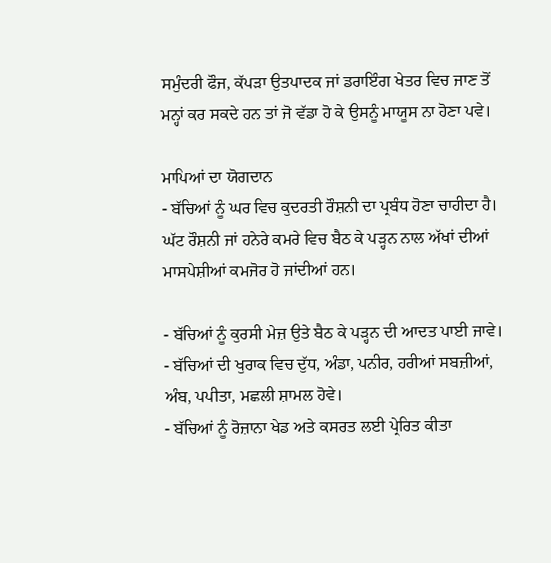ਸਮੁੰਦਰੀ ਫੌਜ, ਕੱਪੜਾ ਉਤਪਾਦਕ ਜਾਂ ਡਰਾਇੰਗ ਖੇਤਰ ਵਿਚ ਜਾਣ ਤੋਂ ਮਨ੍ਹਾਂ ਕਰ ਸਕਦੇ ਹਨ ਤਾਂ ਜੋ ਵੱਡਾ ਹੋ ਕੇ ਉਸਨੂੰ ਮਾਯੂਸ ਨਾ ਹੋਣਾ ਪਵੇ।

ਮਾਪਿਆਂ ਦਾ ਯੋਗਦਾਨ
- ਬੱਚਿਆਂ ਨੂੰ ਘਰ ਵਿਚ ਕੁਦਰਤੀ ਰੌਸ਼ਨੀ ਦਾ ਪ੍ਰਬੰਧ ਹੋਣਾ ਚਾਹੀਦਾ ਹੈ। ਘੱਟ ਰੌਸ਼ਨੀ ਜਾਂ ਹਨੇਰੇ ਕਮਰੇ ਵਿਚ ਬੈਠ ਕੇ ਪੜ੍ਹਨ ਨਾਲ ਅੱਖਾਂ ਦੀਆਂ ਮਾਸਪੇਸ਼ੀਆਂ ਕਮਜੋਰ ਹੋ ਜਾਂਦੀਆਂ ਹਨ।

- ਬੱਚਿਆਂ ਨੂੰ ਕੁਰਸੀ ਮੇਜ਼ ਉਤੇ ਬੈਠ ਕੇ ਪੜ੍ਹਨ ਦੀ ਆਦਤ ਪਾਈ ਜਾਵੇ।
- ਬੱਚਿਆਂ ਦੀ ਖੁਰਾਕ ਵਿਚ ਦੁੱਧ, ਅੰਡਾ, ਪਨੀਰ, ਹਰੀਆਂ ਸਬਜ਼ੀਆਂ, ਅੰਬ, ਪਪੀਤਾ, ਮਛਲੀ ਸ਼ਾਮਲ ਹੋਵੇ।
- ਬੱਚਿਆਂ ਨੂੰ ਰੋਜ਼ਾਨਾ ਖੇਡ ਅਤੇ ਕਸਰਤ ਲਈ ਪ੍ਰੇਰਿਤ ਕੀਤਾ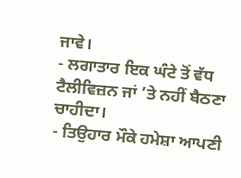ਜਾਵੇ।
- ਲਗਾਤਾਰ ਇਕ ਘੰਟੇ ਤੋਂ ਵੱਧ ਟੈਲੀਵਿਜ਼ਨ ਜਾਂ ’ਤੇ ਨਹੀਂ ਬੈਠਣਾ ਚਾਹੀਦਾ।
- ਤਿਉਹਾਰ ਮੌਕੇ ਹਮੇਸ਼ਾ ਆਪਣੀ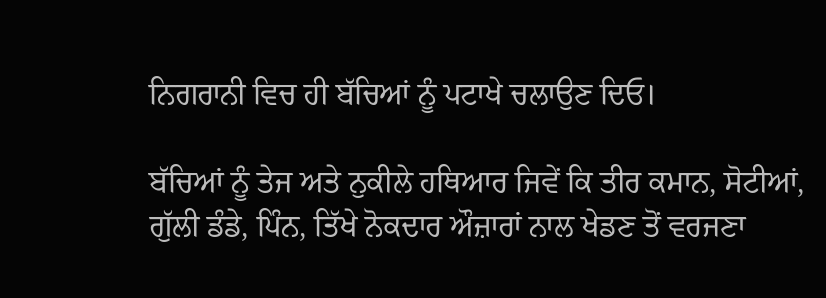ਨਿਗਰਾਨੀ ਵਿਚ ਹੀ ਬੱਚਿਆਂ ਨੂੰ ਪਟਾਖੇ ਚਲਾਉਣ ਦਿਓ।

ਬੱਚਿਆਂ ਨੂੰ ਤੇਜ ਅਤੇ ਨੁਕੀਲੇ ਹਥਿਆਰ ਜਿਵੇਂ ਕਿ ਤੀਰ ਕਮਾਨ, ਸੋਟੀਆਂ, ਗੁੱਲੀ ਡੰਡੇ, ਪਿੰਨ, ਤਿੱਖੇ ਨੋਕਦਾਰ ਔਜ਼ਾਰਾਂ ਨਾਲ ਖੇਡਣ ਤੋਂ ਵਰਜਣਾ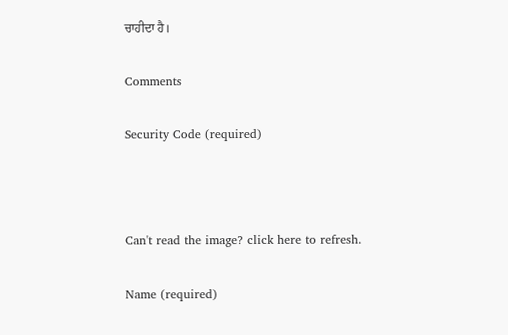ਚਾਹੀਦਾ ਹੈ।

Comments

Security Code (required)



Can't read the image? click here to refresh.

Name (required)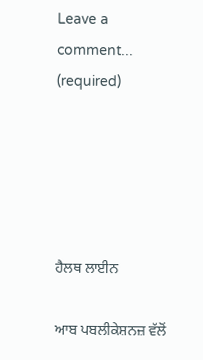Leave a comment... (required)





ਹੈਲਥ ਲਾਈਨ

ਆਬ ਪਬਲੀਕੇਸ਼ਨਜ਼ ਵੱਲੋਂ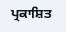ਪ੍ਰਕਾਸ਼ਿਤ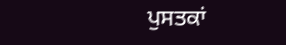ਪੁਸਤਕਾਂ